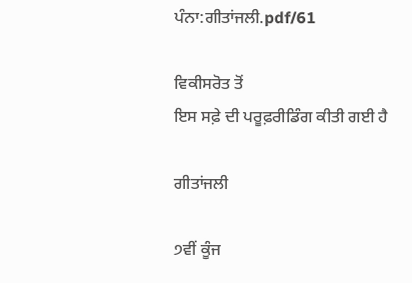ਪੰਨਾ:ਗੀਤਾਂਜਲੀ.pdf/61

ਵਿਕੀਸਰੋਤ ਤੋਂ
ਇਸ ਸਫ਼ੇ ਦੀ ਪਰੂਫ਼ਰੀਡਿੰਗ ਕੀਤੀ ਗਈ ਹੈ

ਗੀਤਾਂਜਲੀ

੭ਵੀਂ ਕੂੰਜ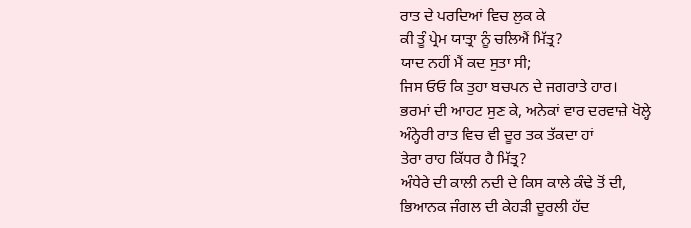ਰਾਤ ਦੇ ਪਰਦਿਆਂ ਵਿਚ ਲੁਕ ਕੇ
ਕੀ ਤੂੰ ਪ੍ਰੇਮ ਯਾਤ੍ਰਾ ਨੂੰ ਚਲਿਐਂ ਮਿੱਤ੍ਰ?
ਯਾਦ ਨਹੀਂ ਮੈਂ ਕਦ ਸੁਤਾ ਸੀ;
ਜਿਸ ਓਓ ਕਿ ਤੁਹਾ ਬਚਪਨ ਦੇ ਜਗਰਾਤੇ ਹਾਰ।
ਭਰਮਾਂ ਦੀ ਆਹਟ ਸੁਣ ਕੇ, ਅਨੇਕਾਂ ਵਾਰ ਦਰਵਾਜ਼ੇ ਖੋਲ੍ਹੇ
ਅੰਨ੍ਹੇਰੀ ਰਾਤ ਵਿਚ ਵੀ ਦੂਰ ਤਕ ਤੱਕਦਾ ਹਾਂ
ਤੇਰਾ ਰਾਹ ਕਿੱਧਰ ਹੈ ਮਿੱਤ੍ਰ?
ਅੰਧੇਰੇ ਦੀ ਕਾਲੀ ਨਦੀ ਦੇ ਕਿਸ ਕਾਲੇ ਕੰਢੇ ਤੋਂ ਦੀ,
ਭਿਆਨਕ ਜੰਗਲ ਦੀ ਕੇਹੜੀ ਦੂਰਲੀ ਹੱਦ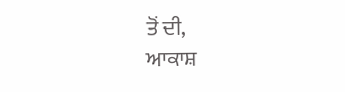ਤੋਂ ਦੀ,
ਆਕਾਸ਼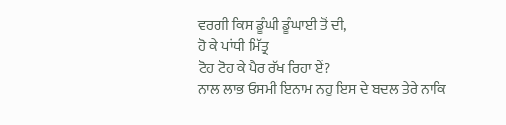ਵਰਗੀ ਕਿਸ ਡੂੰਘੀ ਡੂੰਘਾਈ ਤੋਂ ਦੀ,
ਹੋ ਕੇ ਪਾਂਧੀ ਮਿੱਤ੍ਰ
ਟੋਹ ਟੋਹ ਕੇ ਪੈਰ ਰੱਖ ਰਿਹਾ ਏਂ?
ਨਾਲ ਲਾਭ ਓਸਮੀ ਇਨਾਮ ਨਹੁ ਇਸ ਦੇ ਬਦਲ ਤੇਰੇ ਨਾਕਿ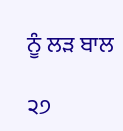ਨੂੰ ਲੜ ਬਾਲ

੨੭